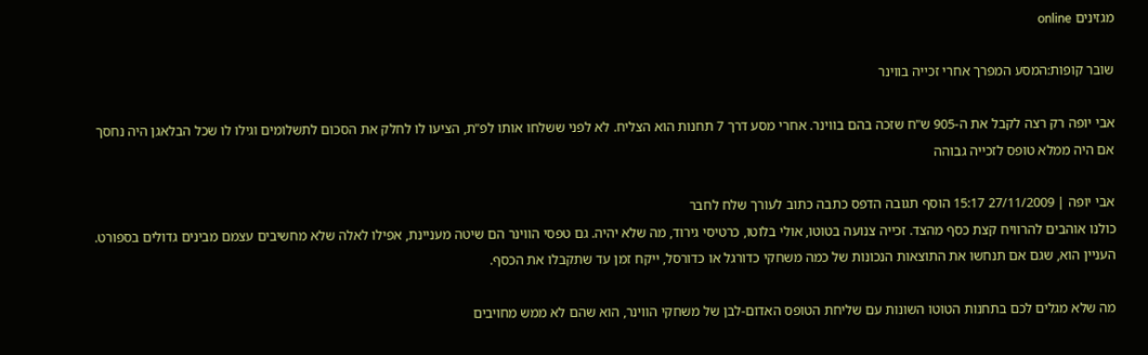מגזינים online

שובר קופות:המסע המפרך אחרי זכייה בווינר

אבי יופה רק רצה לקבל את ה-905 ש"ח שזכה בהם בווינר. אחרי מסע דרך 7 תחנות הוא הצליח. לא לפני ששלחו אותו לפ"ת, הציעו לו לחלק את הסכום לתשלומים וגילו לו שכל הבלאגן היה נחסך אם היה ממלא טופס לזכייה גבוהה

אבי יופה | 27/11/2009 15:17 הוסף תגובה הדפס כתבה כתוב לעורך שלח לחבר
כולנו אוהבים להרוויח קצת כסף מהצד. זכייה צנועה בטוטו, אולי בלוטו, כרטיסי גירוד, מה שלא יהיה. גם טפסי הווינר הם שיטה מעניינת, אפילו לאלה שלא מחשיבים עצמם מבינים גדולים בספורט. העניין הוא, שגם אם תנחשו את התוצאות הנכונות של כמה משחקי כדורגל או כדורסל, ייקח זמן עד שתקבלו את הכסף.

מה שלא מגלים לכם בתחנות הטוטו השונות עם שליחת הטופס האדום-לבן של משחקי הווינר, הוא שהם לא ממש מחויבים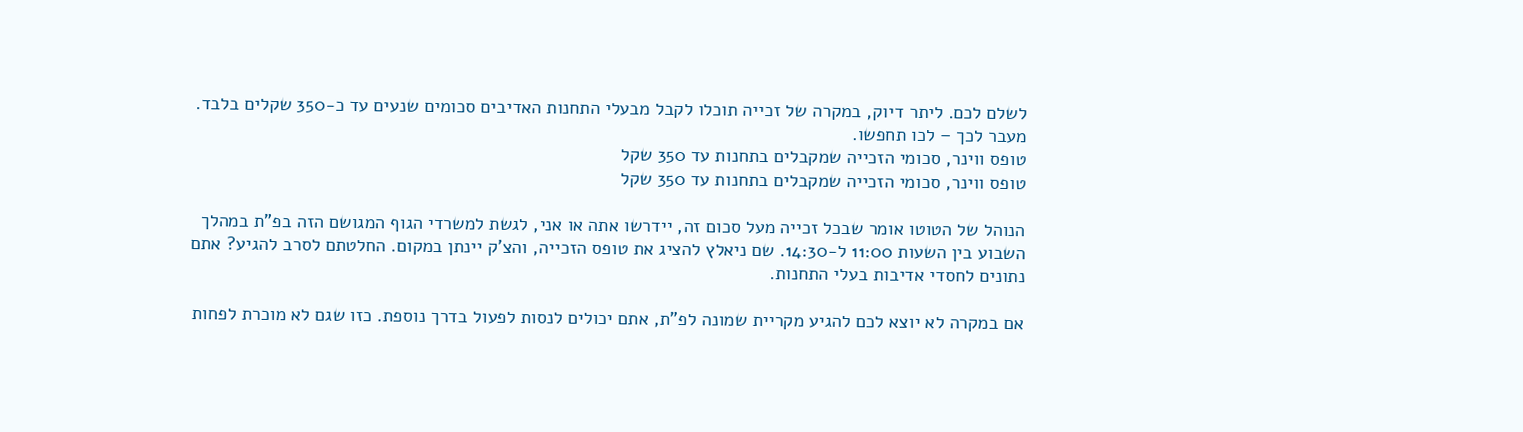לשלם לכם. ליתר דיוק, במקרה של זכייה תוכלו לקבל מבעלי התחנות האדיבים סכומים שנעים עד כ-350 שקלים בלבד. מעבר לכך – לכו תחפשו.
טופס ווינר, סכומי הזכייה שמקבלים בתחנות עד 350 שקל
טופס ווינר, סכומי הזכייה שמקבלים בתחנות עד 350 שקל

הנוהל של הטוטו אומר שבכל זכייה מעל סכום זה, יידרשו אתה או אני, לגשת למשרדי הגוף המגושם הזה בפ"ת במהלך השבוע בין השעות 11:00 ל-14:30. שם ניאלץ להציג את טופס הזכייה, והצ'ק יינתן במקום. החלטתם לסרב להגיע? אתם נתונים לחסדי אדיבות בעלי התחנות.

אם במקרה לא יוצא לכם להגיע מקריית שמונה לפ"ת, אתם יכולים לנסות לפעול בדרך נוספת. כזו שגם לא מוכרת לפחות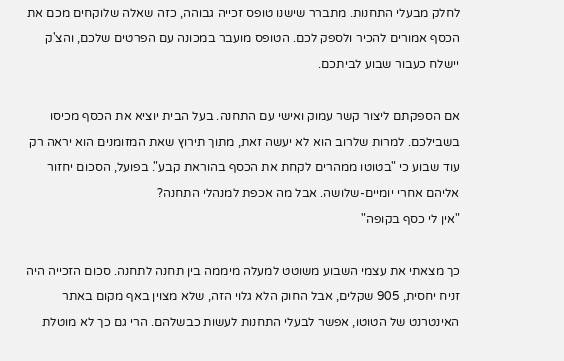לחלק מבעלי התחנות. מתברר שישנו טופס זכייה גבוהה, כזה שאלה שלוקחים מכם את הכסף אמורים להכיר ולספק לכם. הטופס מועבר במכונה עם הפרטים שלכם, והצ'ק יישלח כעבור שבוע לביתכם.

אם הספקתם ליצור קשר עמוק ואישי עם התחנה. בעל הבית יוציא את הכסף מכיסו בשבילכם. למרות שלרוב הוא לא יעשה זאת, מתוך תירוץ שאת המזומנים הוא יראה רק עוד שבוע כי "בטוטו ממהרים לקחת את הכסף בהוראת קבע". בפועל, הסכום יחזור אליהם אחרי יומיים-שלושה. אבל מה אכפת למנהלי התחנה?
"אין לי כסף בקופה"

כך מצאתי את עצמי השבוע משוטט למעלה מיממה בין תחנה לתחנה. סכום הזכייה היה זניח יחסית, 905 שקלים, אבל החוק הלא גלוי הזה, שלא מצוין באף מקום באתר האינטרנט של הטוטו, אפשר לבעלי התחנות לעשות כבשלהם. הרי גם כך לא מוטלת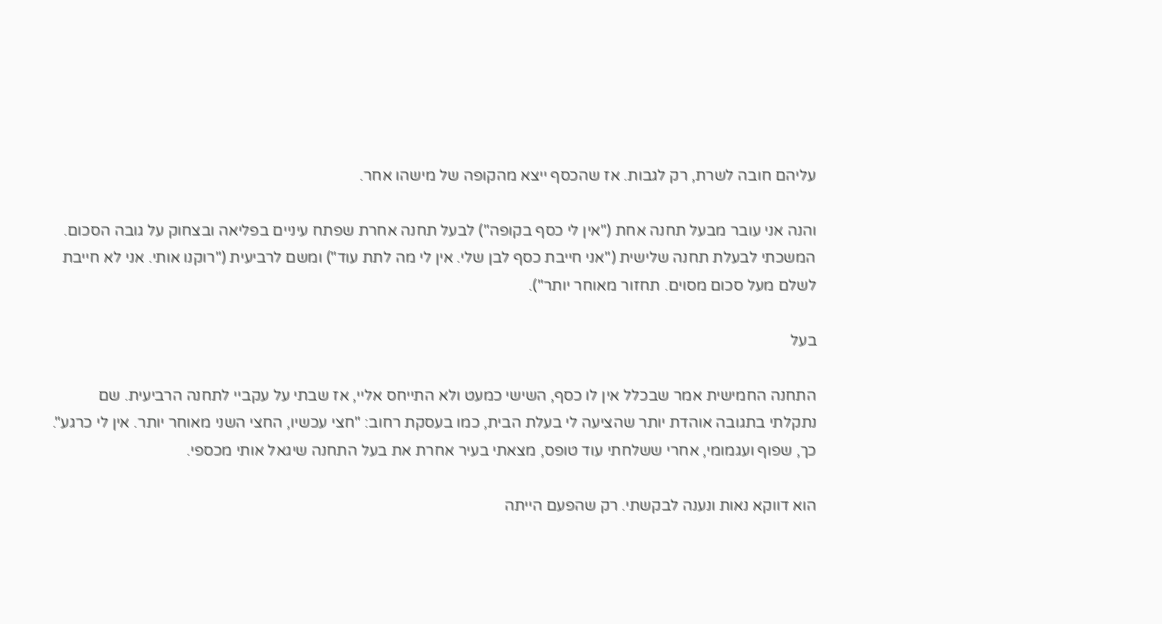עליהם חובה לשרת, רק לגבות. אז שהכסף ייצא מהקופה של מישהו אחר.

והנה אני עובר מבעל תחנה אחת ("אין לי כסף בקופה") לבעל תחנה אחרת שפתח עיניים בפליאה ובצחוק על גובה הסכום. המשכתי לבעלת תחנה שלישית ("אני חייבת כסף לבן שלי. אין לי מה לתת עוד") ומשם לרביעית ("רוקנו אותי. אני לא חייבת לשלם מעל סכום מסוים. תחזור מאוחר יותר").

בעל

התחנה החמישית אמר שבכלל אין לו כסף, השישי כמעט ולא התייחס אליי, אז שבתי על עקביי לתחנה הרביעית. שם נתקלתי בתגובה אוהדת יותר שהציעה לי בעלת הבית, כמו בעסקת רחוב: "חצי עכשיו, החצי השני מאוחר יותר. אין לי כרגע". כך, שפוף ועגמומי, אחרי ששלחתי עוד טופס, מצאתי בעיר אחרת את בעל התחנה שיגאל אותי מכספי.

הוא דווקא נאות ונענה לבקשתי. רק שהפעם הייתה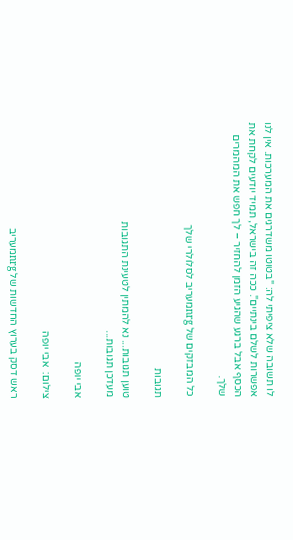לו תשובה שלא ציפיתי לה: "בטוטו משדרגים את המערכות. אין לנו אפשרות לשלם בינתיים". ככה זה בישראל, תמיד יודעים לקחת את הכסף אבל ברגע שהגיע הזמן להחזיר – לך חפש את המהמרים שלך.

כל המבזקים של nrgמעריב לסלולרי שלך

תגובות

טוען תגובות... נא להמתין לטעינת התגובות
מעדכן תגובות...

אבי יופה

צילום:  אבי יופה

ראש דסק בערוץ החדשות של nrgמעריב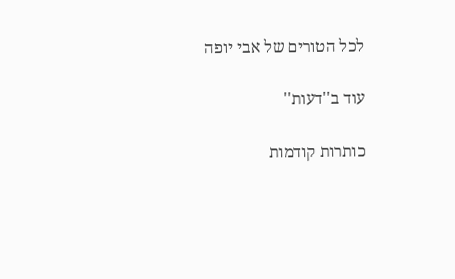לכל הטורים של אבי יופה

עוד ב''דעות''

כותרות קודמות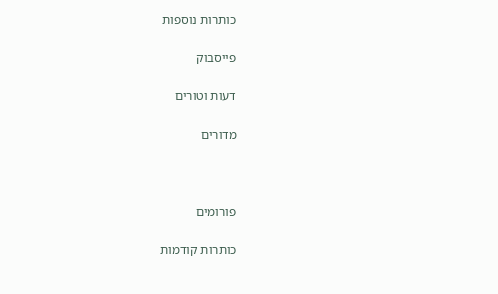כותרות נוספות

פייסבוק

דעות וטורים

מדורים



פורומים

כותרות קודמות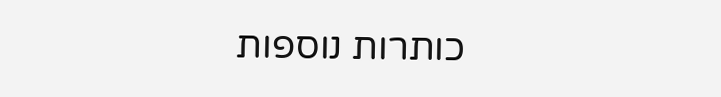כותרות נוספות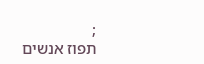;
תפוז אנשים